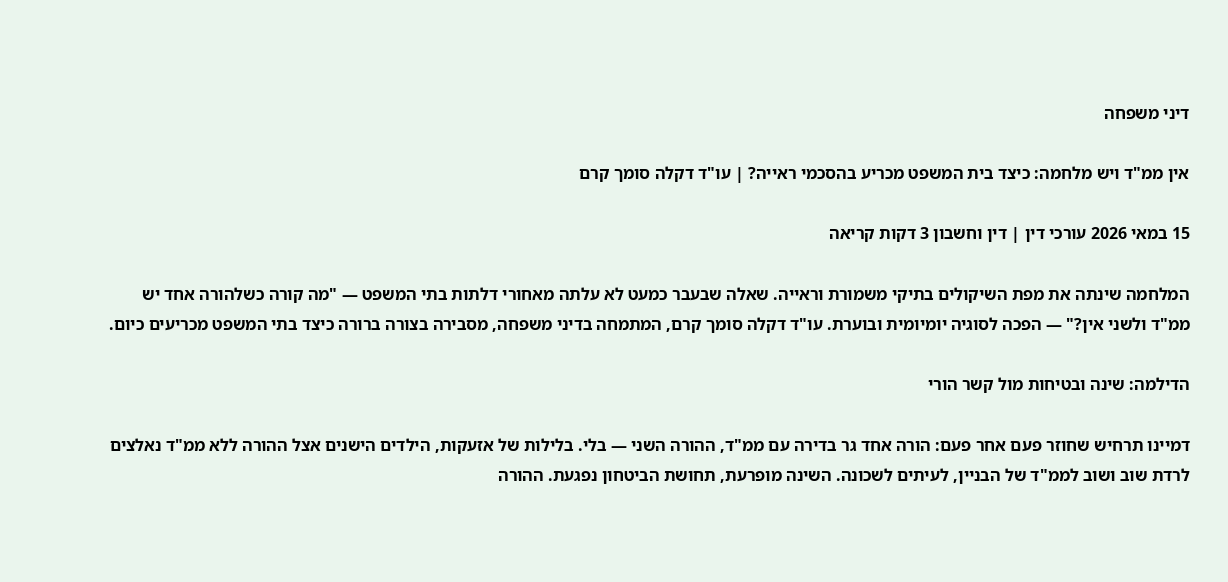דיני משפחה

אין ממ"ד ויש מלחמה: כיצד בית המשפט מכריע בהסכמי ראייה? | עו"ד דקלה סומך קרם

15 במאי 2026 עורכי דין | דין וחשבון 3 דקות קריאה

המלחמה שינתה את מפת השיקולים בתיקי משמורת וראייה. שאלה שבעבר כמעט לא עלתה מאחורי דלתות בתי המשפט — "מה קורה כשלהורה אחד יש ממ"ד ולשני אין?" — הפכה לסוגיה יומיומית ובוערת. עו"ד דקלה סומך קרם, המתמחה בדיני משפחה, מסבירה בצורה ברורה כיצד בתי המשפט מכריעים כיום.

הדילמה: שינה ובטיחות מול קשר הורי

דמיינו תרחיש שחוזר פעם אחר פעם: הורה אחד גר בדירה עם ממ"ד, ההורה השני — בלי. בלילות של אזעקות, הילדים הישנים אצל ההורה ללא ממ"ד נאלצים לרדת שוב ושוב לממ"ד של הבניין, לעיתים לשכונה. השינה מופרעת, תחושת הביטחון נפגעת. ההורה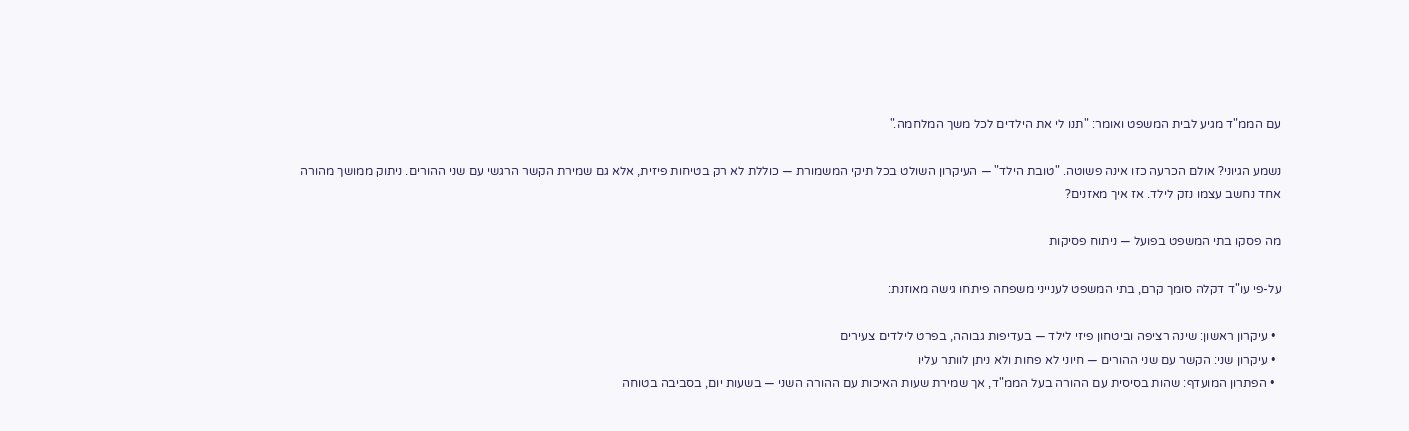עם הממ"ד מגיע לבית המשפט ואומר: "תנו לי את הילדים לכל משך המלחמה."

נשמע הגיוני? אולם הכרעה כזו אינה פשוטה. "טובת הילד" — העיקרון השולט בכל תיקי המשמורת — כוללת לא רק בטיחות פיזית, אלא גם שמירת הקשר הרגשי עם שני ההורים. ניתוק ממושך מהורה אחד נחשב עצמו נזק לילד. אז איך מאזנים?

מה פסקו בתי המשפט בפועל — ניתוח פסיקות

על-פי עו"ד דקלה סומך קרם, בתי המשפט לענייני משפחה פיתחו גישה מאוזנת:

  • עיקרון ראשון: שינה רציפה וביטחון פיזי לילד — בעדיפות גבוהה, בפרט לילדים צעירים
  • עיקרון שני: הקשר עם שני ההורים — חיוני לא פחות ולא ניתן לוותר עליו
  • הפתרון המועדף: שהות בסיסית עם ההורה בעל הממ"ד, אך שמירת שעות האיכות עם ההורה השני — בשעות יום, בסביבה בטוחה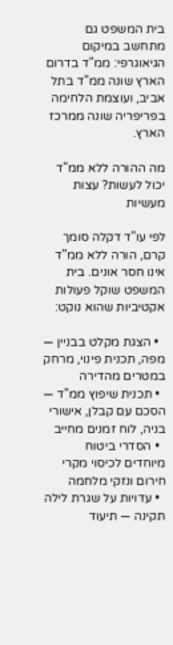בית המשפט גם מתחשב במיקום הגיאוגרפי: ממ"ד בדרום הארץ שונה ממ"ד בתל אביב, ועוצמת הלחימה בפריפריה שונה ממרכז הארץ.

מה ההורה ללא ממ"ד יכול לעשות? עצות מעשיות

לפי עו"ד דקלה סומך קרם, הורה ללא ממ"ד אינו חסר אונים. בית המשפט שוקל פעולות אקטיביות שהוא נוקט:

  • הצגת מקלט בבניין — מפה, תכנית פינוי, מרחק במטרים מהדירה
  • תכנית שיפוץ ממ"ד — הסכם עם קבלן, אישורי בניה, לוח זמנים מחייב
  • הסדרי ביטוח מיוחדים לכיסוי מקרי חירום ונזקי מלחמה
  • עדויות על שגרת לילה תקינה — תיעוד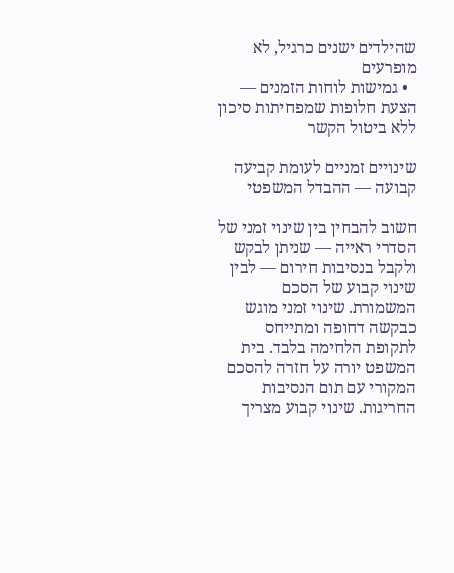שהילדים ישנים כרגיל, לא מופרעים
  • גמישות לוחות הזמנים — הצעת חלופות שמפחיתות סיכון ללא ביטול הקשר

שינויים זמניים לעומת קביעה קבועה — ההבדל המשפטי

חשוב להבחין בין שינוי זמני של הסדרי ראייה — שניתן לבקש ולקבל בנסיבות חירום — לבין שינוי קבוע של הסכם המשמורת. שינוי זמני מוגש כבקשה דחופה ומתייחס לתקופת הלחימה בלבד. בית המשפט יורה על חזרה להסכם המקורי עם תום הנסיבות החריגות. שינוי קבוע מצריך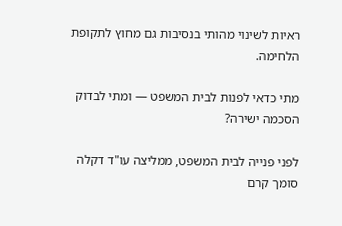ראיות לשינוי מהותי בנסיבות גם מחוץ לתקופת הלחימה.

מתי כדאי לפנות לבית המשפט — ומתי לבדוק הסכמה ישירה?

לפני פנייה לבית המשפט, ממליצה עו"ד דקלה סומך קרם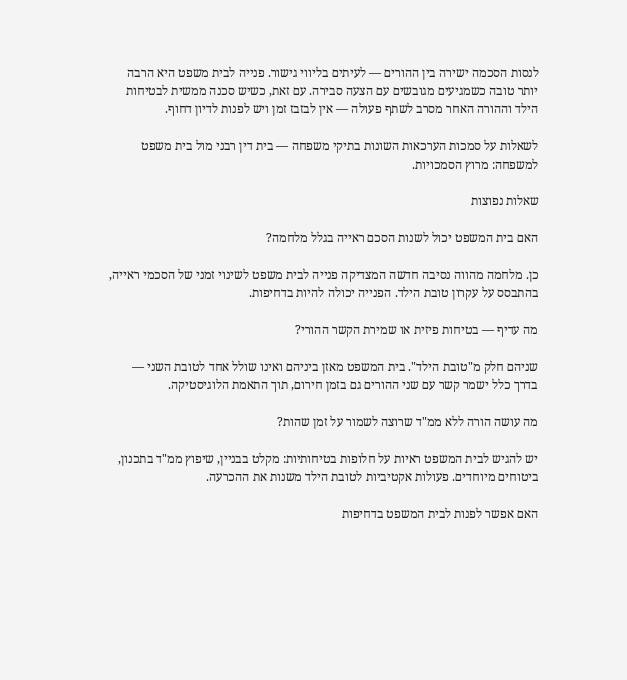לנסות הסכמה ישירה בין ההורים — לעיתים בליווי גישור. פנייה לבית משפט היא הרבה יותר טובה כשמגיעים מגובשים עם הצעה סבירה. עם זאת, כשיש סכנה ממשית לבטיחות הילד וההורה האחר מסרב לשתף פעולה — אין לבזבז זמן ויש לפנות לדיון דחוף.

לשאלות על סמכות הערכאות השונות בתיקי משפחה — בית דין רבני מול בית משפט למשפחה: מרוץ הסמכויות.

שאלות נפוצות

האם בית המשפט יכול לשנות הסכם ראייה בגלל מלחמה?

כן. מלחמה מהווה נסיבה חדשה המצדיקה פנייה לבית משפט לשינוי זמני של הסכמי ראייה, בהתבסס על עקרון טובת הילד. הפנייה יכולה להיות בדחיפות.

מה עדיף — בטיחות פיזית או שמירת הקשר ההורי?

שניהם חלק מ"טובת הילד". בית המשפט מאזן ביניהם ואינו שולל אחד לטובת השני — בדרך כלל ישמר קשר עם שני ההורים גם בזמן חירום, תוך התאמת הלוגיסטיקה.

מה עושה הורה ללא ממ"ד שרוצה לשמור על זמן שהות?

יש להגיש לבית המשפט ראיות על חלופות בטיחותיות: מקלט בבניין, שיפוץ ממ"ד בתכנון, ביטוחים מיוחדים. פעולות אקטיביות לטובת הילד משנות את ההכרעה.

האם אפשר לפנות לבית המשפט בדחיפות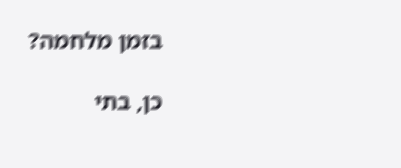בזמן מלחמה?

כן, בתי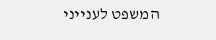המשפט לענייני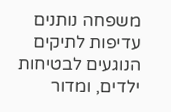משפחה נותנים עדיפות לתיקים הנוגעים לבטיחות ילדים, ומדור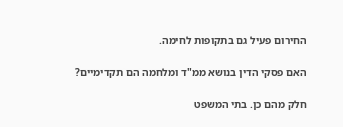החירום פעיל גם בתקופות לחימה.

האם פסקי הדין בנושא ממ"ד ומלחמה הם תקדימיים?

חלק מהם כן. בתי המשפט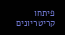פיתחו קריטריונים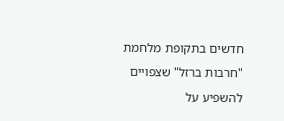חדשים בתקופת מלחמת "חרבות ברזל" שצפויים להשפיע על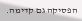הפסיקה גם קדימה.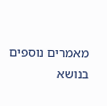מאמרים נוספים בנושא